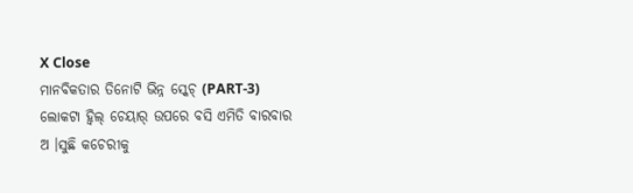X Close
ମାନବିକତାର ତିନୋଟି ଭିନ୍ନ ସ୍କେଚ୍ (PART-3)
ଲୋକଟା ହ୍ୱିଲ୍ ଚେୟାର୍ ଉପରେ ବସି ଏମିତି ବାରବାର ଅ ।ସୁଛି କଚେରୀକୁ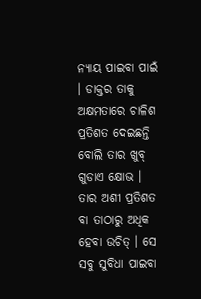ନ୍ୟାୟ ପାଇବା ପାଇଁ । ଡାକ୍ତର ତାକୁ ଅକ୍ଷମତାରେ ଚାଳିଶ ପ୍ରତିଶତ ଦେଇଛନ୍ତି ବୋଲି ତାର ଖୁବ୍ ଗୁଡାଏ କ୍ଷୋଭ । ତାର ଅଶୀ ପ୍ରତିଶତ ବା ତାଠାରୁ ଅଧିକ ହେବା ଉଚିତ୍ । ସେ ସବୁ ସୁବିଧା ପାଇବା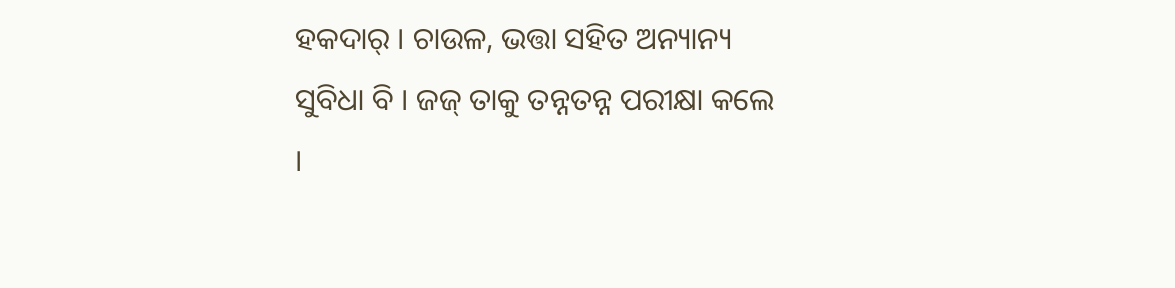ହକଦାର୍ । ଚାଉଳ, ଭତ୍ତା ସହିତ ଅନ୍ୟାନ୍ୟ ସୁବିଧା ବି । ଜଜ୍ ତାକୁ ତନ୍ନତନ୍ନ ପରୀକ୍ଷା କଲେ ।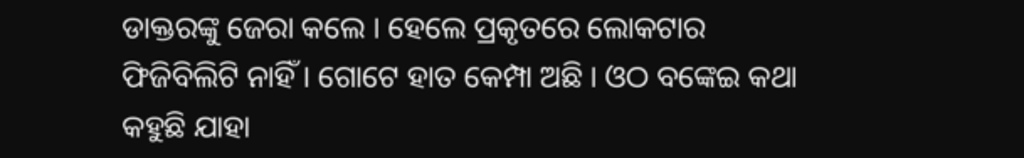ଡାକ୍ତରଙ୍କୁ ଜେରା କଲେ । ହେଲେ ପ୍ରକୃତରେ ଲୋକଟାର ଫିଜିବିଲିଟି ନାହିଁ । ଗୋଟେ ହାତ କେମ୍ପା ଅଛି । ଓଠ ବଙ୍କେଇ କଥା କହୁଛି ଯାହା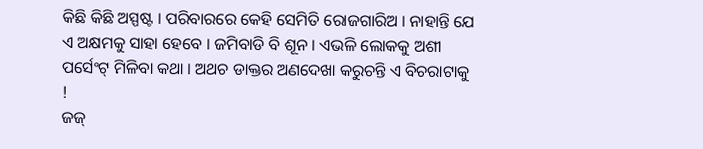କିଛି କିଛି ଅସ୍ପଷ୍ଟ । ପରିବାରରେ କେହି ସେମିତି ରୋଜଗାରିଅ । ନାହାନ୍ତି ଯେ ଏ ଅକ୍ଷମକୁ ସାହା ହେବେ । ଜମିବାଡି ବି ଶୂନ । ଏଭଳି ଲୋକକୁ ଅଶୀ ପର୍ସେଂଟ୍ ମିଳିବା କଥା । ଅଥଚ ଡାକ୍ତର ଅଣଦେଖା କରୁଚନ୍ତି ଏ ବିଚରାଟାକୁ !
ଜଜ୍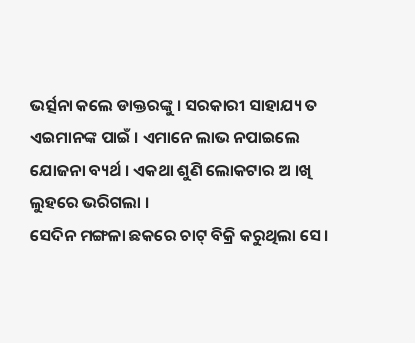ଭର୍ତ୍ସନା କଲେ ଡାକ୍ତରଙ୍କୁ । ସରକାରୀ ସାହାଯ୍ୟ ତ ଏଇମାନଙ୍କ ପାଇଁ । ଏମାନେ ଲାଭ ନପାଇଲେ ଯୋଜନା ବ୍ୟର୍ଥ । ଏକଥା ଶୁଣି ଲୋକଟାର ଅ ।ଖି ଲୁହରେ ଭରିଗଲା ।
ସେଦିନ ମଙ୍ଗଳା ଛକରେ ଚାଟ୍ ବିକ୍ରି କରୁଥିଲା ସେ ।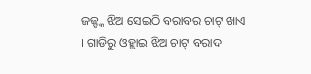ଜଜ୍ଙ୍କ ଝିଅ ସେଇଠି ବରାବର ଚାଟ୍ ଖାଏ । ଗାଡିରୁ ଓହ୍ଲାଇ ଝିଅ ଚାଟ୍ ବରାଦ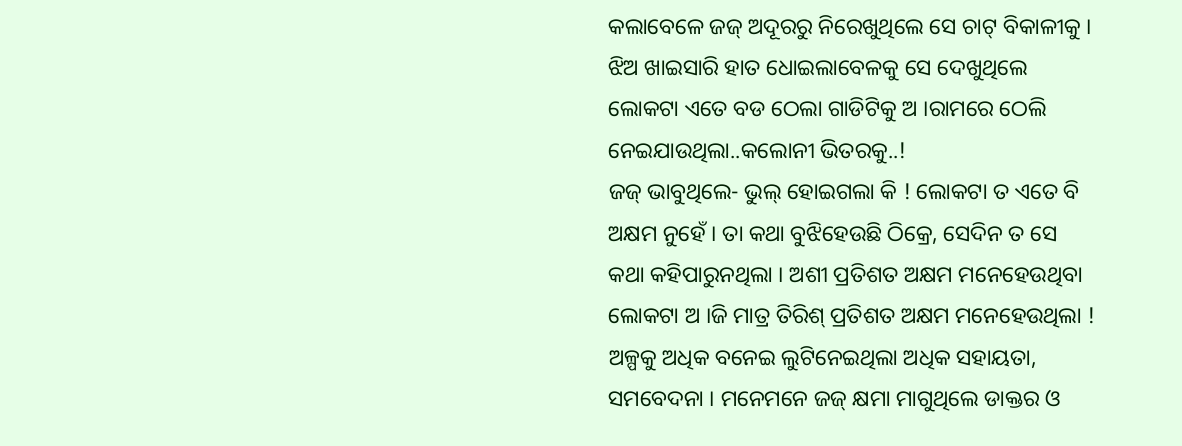କଲାବେଳେ ଜଜ୍ ଅଦୂରରୁ ନିରେଖୁଥିଲେ ସେ ଚାଟ୍ ବିକାଳୀକୁ । ଝିଅ ଖାଇସାରି ହାତ ଧୋଇଲାବେଳକୁ ସେ ଦେଖୁଥିଲେ ଲୋକଟା ଏତେ ବଡ ଠେଲା ଗାଡିଟିକୁ ଅ ।ରାମରେ ଠେଲି ନେଇଯାଉଥିଲା..କଲୋନୀ ଭିତରକୁ..!
ଜଜ୍ ଭାବୁଥିଲେ- ଭୁଲ୍ ହୋଇଗଲା କି ! ଲୋକଟା ତ ଏତେ ବି ଅକ୍ଷମ ନୁହେଁ । ତା କଥା ବୁଝିହେଉଛି ଠିକ୍ରେ, ସେଦିନ ତ ସେ କଥା କହିପାରୁନଥିଲା । ଅଶୀ ପ୍ରତିଶତ ଅକ୍ଷମ ମନେହେଉଥିବା ଲୋକଟା ଅ ।ଜି ମାତ୍ର ତିରିଶ୍ ପ୍ରତିଶତ ଅକ୍ଷମ ମନେହେଉଥିଲା ! ଅଳ୍ପକୁ ଅଧିକ ବନେଇ ଲୁଟିନେଇଥିଲା ଅଧିକ ସହାୟତା, ସମବେଦନା । ମନେମନେ ଜଜ୍ କ୍ଷମା ମାଗୁଥିଲେ ଡାକ୍ତର ଓ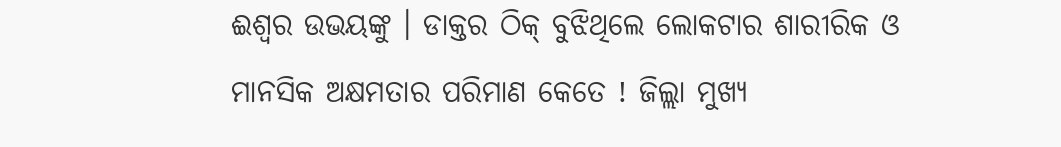ଈଶ୍ୱର ଉଭୟଙ୍କୁ । ଡାକ୍ତର ଠିକ୍ ବୁଝିଥିଲେ ଲୋକଟାର ଶାରୀରିକ ଓ ମାନସିକ ଅକ୍ଷମତାର ପରିମାଣ କେତେ ! ଜିଲ୍ଲା ମୁଖ୍ୟ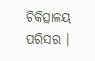ଚିକିତ୍ସାଳୟ ପରିସର ।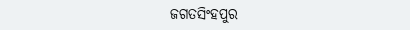ଜଗତସିଂହପୁର